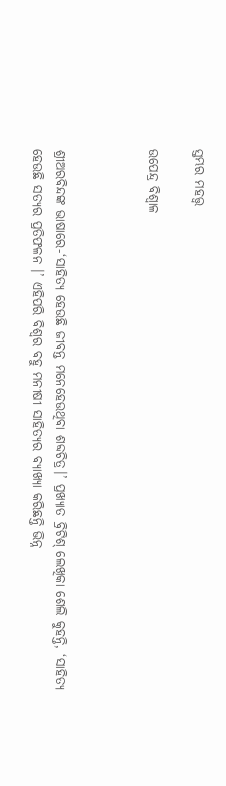ସ୍ତମ୍ଭର ମହତ୍ତ୍ୱ

ଉପେନ୍ଦ୍ର ବିଶ୍ୱାଳ



ଶ୍ରୀଅରବିନ୍ଦଙ୍କ ଭାଷାରେ-‘ସାହିତ୍ୟ ହେଉଛି ଜୀବନ୍ତ ମନେହେଉଥିବା ଶବ୍ଦଚିତ୍ର।’ ପ୍ରଖ୍ୟାତ ବ୍ରିଟିଶ୍‌ ଲେଖିକା ଶେଲି କୁହନ୍ତି, ‘ସାହିତ୍ୟ ହେଉଛି ସତ୍ୟର ପ୍ରତିଫଳନ ।’ ଏହିପରି ବିଶ୍ୱର ବହୁ ମନୀଷୀ ସାହିତ୍ୟର ବ୍ୟାଖ୍ୟା କରିଛନ୍ତି ଭିନ୍ନ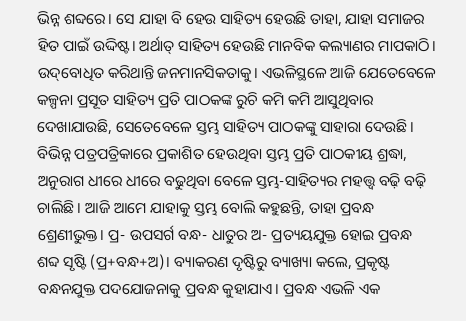ଭିନ୍ନ ଶବ୍ଦରେ। ସେ ଯାହା ବି ହେଉ ସାହିତ୍ୟ ହେଉଛି ତାହା, ଯାହା ସମାଜର ହିତ ପାଇଁ ଉଦ୍ଦିଷ୍ଟ। ଅର୍ଥାତ୍‌ ସାହିତ୍ୟ ହେଉଛି ମାନବିକ କଲ୍ୟାଣର ମାପକାଠି। ଉଦ୍‌ବୋଧିତ କରିଥାନ୍ତି ଜନମାନସିକତାକୁ। ଏଭଳିସ୍ଥଳେ ଆଜି ଯେତେବେଳେ କଳ୍ପନା ପ୍ରସୂତ ସାହିତ୍ୟ ପ୍ରତି ପାଠକଙ୍କ ରୁଚି କମି କମି ଆସୁଥିବାର ଦେଖାଯାଉଛି, ସେତେବେଳେ ସ୍ତମ୍ଭ ସାହିତ୍ୟ ପାଠକଙ୍କୁ ସାହାରା ଦେଉଛି। ବିଭିନ୍ନ ପତ୍ରପତ୍ରିକାରେ ପ୍ରକାଶିତ ହେଉଥିବା ସ୍ତମ୍ଭ ପ୍ରତି ପାଠକୀୟ ଶ୍ରଦ୍ଧା, ଅନୁରାଗ ଧୀରେ ଧୀରେ ବଢୁଥିବା ବେଳେ ସ୍ତମ୍ଭ-ସାହିତ୍ୟର ମହତ୍ତ୍ୱ ବଢ଼ି ବଢ଼ି ଚାଲିଛି। ଆଜି ଆମେ ଯାହାକୁ ସ୍ତମ୍ଭ ବୋଲି କହୁଛନ୍ତି, ତାହା ପ୍ରବନ୍ଧ ଶ୍ରେଣୀଭୁକ୍ତ। ପ୍ର- ଉପସର୍ଗ ବନ୍ଧ- ଧାତୁର ଅ- ପ୍ରତ୍ୟୟଯୁକ୍ତ ହୋଇ ପ୍ରବନ୍ଧ ଶବ୍ଦ ସୃଷ୍ଟି (ପ୍ର+ବନ୍ଧ+ଅ)। ବ୍ୟାକରଣ ଦୃଷ୍ଟିରୁ ବ୍ୟାଖ୍ୟା କଲେ, ପ୍ରକୃଷ୍ଟ ବନ୍ଧନଯୁକ୍ତ ପଦଯୋଜନାକୁ ପ୍ରବନ୍ଧ କୁହାଯାଏ। ପ୍ରବନ୍ଧ ଏଭଳି ଏକ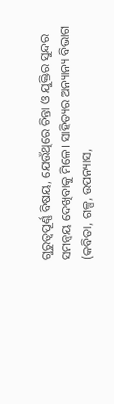ଗୁରୁତ୍ୱପୂର୍ଣ୍ଣ ବିଷୟ, ଯେଉଁଥିରେ ଚିନ୍ତା ଓ ଯୁକ୍ତିର ସୁନ୍ଦର ସମନ୍ବୟ ଦେଖିବାକୁ ମିଳେ। ସାହିତ୍ୟର ଅନ୍ୟାନ୍ୟ ବିଭାଗ (କବିତା, ଗଳ୍ପ, ଉପନ୍ୟାସ,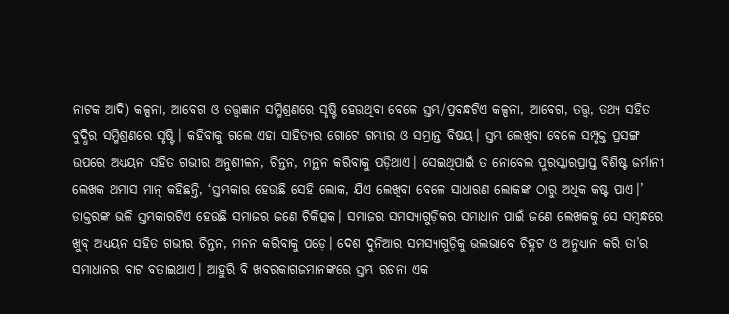ନାଟକ ଆଦି) କଳ୍ପନା, ଆବେଗ ଓ ତତ୍ତ୍ୱଜ୍ଞାନ ସମ୍ମିଶ୍ରଣରେ ସୃଷ୍ଟି ହେଉଥିବା ବେଳେ ସ୍ତମ୍ଭ/ପ୍ରବନ୍ଧଟିଏ କଳ୍ପନା, ଆବେଗ, ତତ୍ତ୍ୱ, ତଥ୍ୟ ସହିତ ବୁଦ୍ଧିର ସମ୍ମିଶ୍ରଣରେ ସୃଷ୍ଟି। କହିବାକୁ ଗଲେ ଏହା ସାହିତ୍ୟର ଗୋଟେ ଗମ୍ଭୀର ଓ ସମ୍ଭ୍ରାନ୍ତ ବିଷୟ। ସ୍ତମ୍ଭ ଲେଖିବା ବେଳେ ସମ୍ପୃକ୍ତ ପ୍ରସଙ୍ଗ ଉପରେ ଅଧ୍ୟୟନ ସହିତ ଗଭୀର ଅନୁଶୀଳନ, ଚିନ୍ତନ, ମନ୍ଥନ କରିବାକୁ ପଡ଼ିଥାଏ। ସେଇଥିପାଇଁ ତ ନୋବେଲ ପୁରସ୍କାରପ୍ରାପ୍ତ ବିଶିଷ୍ଟ ଜର୍ମାନୀ ଲେଖକ ଥମାସ ମାନ୍‌ କହିଛନ୍ତି, ‘ସ୍ତମ୍ଭକାର ହେଉଛି ସେହି ଲୋକ, ଯିଏ ଲେଖିବା ବେଳେ ସାଧାରଣ ଲୋକଙ୍କ ଠାରୁ ଅଧିକ କଷ୍ଟ ପାଏ।’ ଡାକ୍ତରଙ୍କ ଭଳି ସ୍ତମ୍ଭକାରଟିଏ ହେଉଛି ସମାଜର ଜଣେ ଚିକିତ୍ସକ। ସମାଜର ସମସ୍ୟାଗୁଡ଼ିକର ସମାଧାନ ପାଇଁ ଜଣେ ଲେଖକକୁ ସେ ସମ୍ବନ୍ଧରେ ଖୁବ୍‌ ଅଧ୍ୟୟନ ସହିତ ଗଭୀର ଚିନ୍ତନ, ମନନ କରିବାକୁ ପଡ଼େ। ଦେଶ ଦୁନିଆର ସମସ୍ୟାଗୁଡ଼ିକୁ ଭଲଭାବେ ଚିହ୍ନଟ ଓ ଅନୁଧ୍ୟାନ କରି ତା’ର ସମାଧାନର ବାଟ ବତାଇଥାଏ। ଆହୁରି ବି ଖବରକାଗଜମାନଙ୍କରେ ସ୍ତମ୍ଭ ରଚନା ଏକ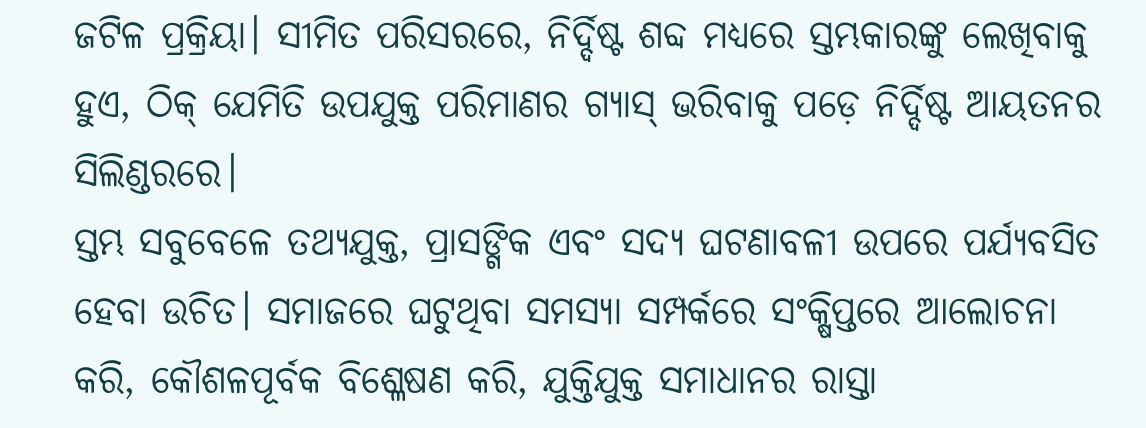ଜଟିଳ ପ୍ରକ୍ରିୟା। ସୀମିତ ପରିସରରେ, ନିର୍ଦ୍ଦିଷ୍ଟ ଶବ୍ଦ ମଧ୍ୟରେ ସ୍ତମ୍ଭକାରଙ୍କୁ ଲେଖିବାକୁ ହୁଏ, ଠିକ୍‌ ଯେମିତି ଉପଯୁକ୍ତ ପରିମାଣର ଗ୍ୟାସ୍‌ ଭରିବାକୁ ପଡ଼େ ନିର୍ଦ୍ଦିଷ୍ଟ ଆୟତନର ସିଲିଣ୍ଡରରେ।
ସ୍ତମ୍ଭ ସବୁବେଳେ ତଥ୍ୟଯୁକ୍ତ, ପ୍ରାସଙ୍ଗିକ ଏବଂ ସଦ୍ୟ ଘଟଣାବଳୀ ଉପରେ ପର୍ଯ୍ୟବସିତ ହେବା ଉଚିତ। ସମାଜରେ ଘଟୁଥିବା ସମସ୍ୟା ସମ୍ପର୍କରେ ସଂକ୍ଷିପ୍ତରେ ଆଲୋଚନା କରି, କୌଶଳପୂର୍ବକ ବିଶ୍ଳେଷଣ କରି, ଯୁକ୍ତିଯୁକ୍ତ ସମାଧାନର ରାସ୍ତା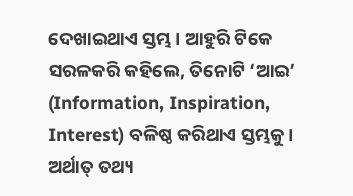ଦେଖାଇଥାଏ ସ୍ତମ୍ଭ। ଆହୁରି ଟିକେ ସରଳକରି କହିଲେ, ତିନୋଟି ‘ଆଇ’ (Information, Inspiration, Interest) ବଳିଷ୍ଠ କରିଥାଏ ସ୍ତମ୍ଭକୁ। ଅର୍ଥାତ୍‌ ତଥ୍ୟ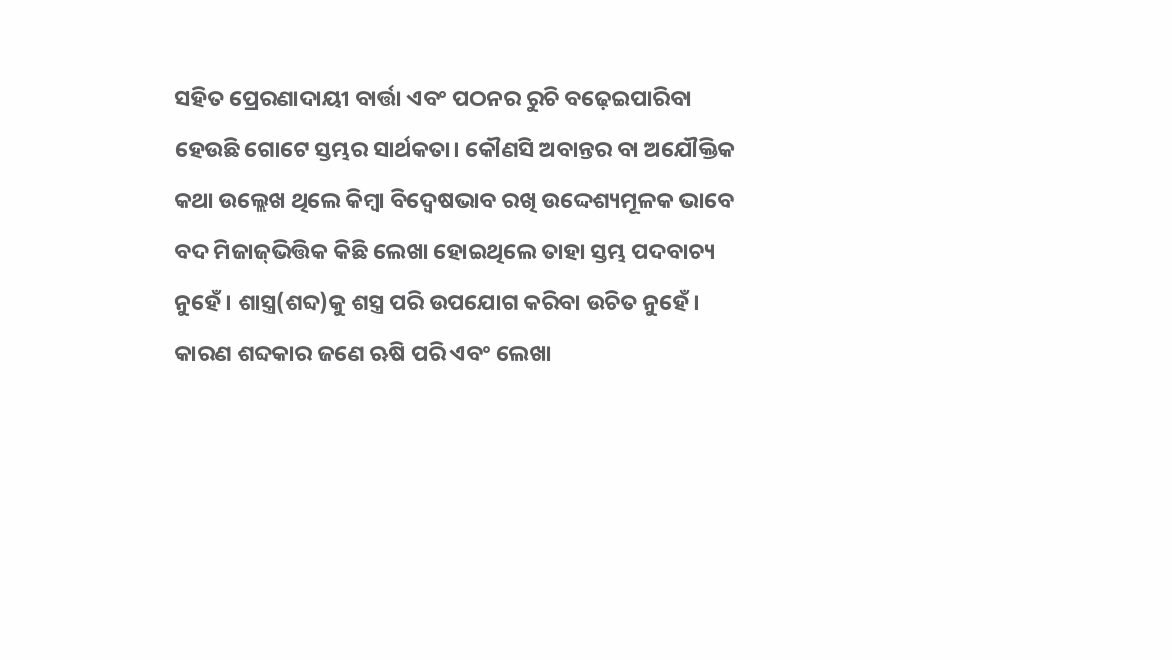ସହିତ ପ୍ରେରଣାଦାୟୀ ବାର୍ତ୍ତା ଏବଂ ପଠନର ରୁଚି ବଢ଼େଇପାରିବା ହେଉଛି ଗୋଟେ ସ୍ତମ୍ଭର ସାର୍ଥକତା। କୌଣସି ଅବାନ୍ତର ବା ଅଯୌକ୍ତିକ କଥା ଉଲ୍ଲେଖ ଥିଲେ କିମ୍ବା ବିଦ୍ୱେଷଭାବ ରଖି ଉଦ୍ଦେଶ୍ୟମୂଳକ ଭାବେ ବଦ ମିଜାଜ୍‌ଭିତ୍ତିକ କିଛି ଲେଖା ହୋଇଥିଲେ ତାହା ସ୍ତମ୍ଭ ପଦବାଚ୍ୟ ନୁହେଁ। ଶାସ୍ତ୍ର(ଶବ୍ଦ)କୁ ଶସ୍ତ୍ର ପରି ଉପଯୋଗ କରିବା ଉଚିତ ନୁହେଁ। କାରଣ ଶବ୍ଦକାର ଜଣେ ଋଷି ପରି ଏବଂ ଲେଖା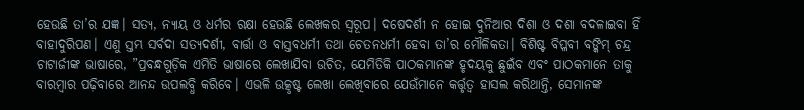ହେଉଛି ତା’ର ଯଜ୍ଞ। ସତ୍ୟ, ନ୍ୟାୟ ଓ ଧର୍ମର ରକ୍ଷା ହେଉଛି ଲେଖକର ସ୍ବରୂପ। ଦଷେଦର୍ଶୀ ନ ହୋଇ ଦୁନିଆର ଦିଶା ଓ ଦଶା ବଦଳାଇବା ହିଁ ବାହାଦୁରିପଣ। ଏଣୁ ସ୍ତମ୍ଭ ସର୍ବଦା ସତ୍ୟଦର୍ଶୀ, ବାର୍ତ୍ତା ଓ ବାସ୍ତବଧର୍ମୀ ତଥା ଚେତନଧର୍ମୀ ହେବା ତା’ର ମୌଳିକତା। ବିଶିଷ୍ଟ ବିପ୍ଳବୀ ବଙ୍କିମ୍‌ ଚନ୍ଦ୍ର ଚାଟାର୍ଜୀଙ୍କ ଭାଷାରେ, ”ପ୍ରବନ୍ଧଗୁଡ଼ିକ ଏମିତି ଭାଷାରେ ଲେଖାଯିବା ଉଚିତ, ଯେମିତିକି ପାଠକମାନଙ୍କ ହୃଦୟକୁ ଛୁଇଁବ ଏବଂ ପାଠକମାନେ ତାକୁ ବାରମ୍ବାର ପଢ଼ିବାରେ ଆନନ୍ଦ ଉପଲବ୍ଧି କରିବେ। ଏଭଳି ଉତ୍କୃଷ୍ଟ ଲେଖା ଲେଖିବାରେ ଯେଉଁମାନେ କର୍ତ୍ତୃତ୍ୱ ହାସଲ କରିଥାନ୍ତି, ସେମାନଙ୍କ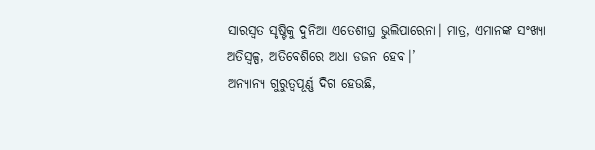ସାରସ୍ବତ ସୃଷ୍ଟିକୁ ଦୁନିଆ ଏତେଶୀଘ୍ର ଭୁଲିପାରେନା। ମାତ୍ର, ଏମାନଙ୍କ ସଂଖ୍ୟା ଅତିସ୍ବଳ୍ପ, ଅତିବେଶିରେ ଅଧା ଡଜନ ହେବ।’
ଅନ୍ୟାନ୍ୟ ଗୁରୁତ୍ୱପୂର୍ଣ୍ଣ ଦିଗ ହେଉଛି,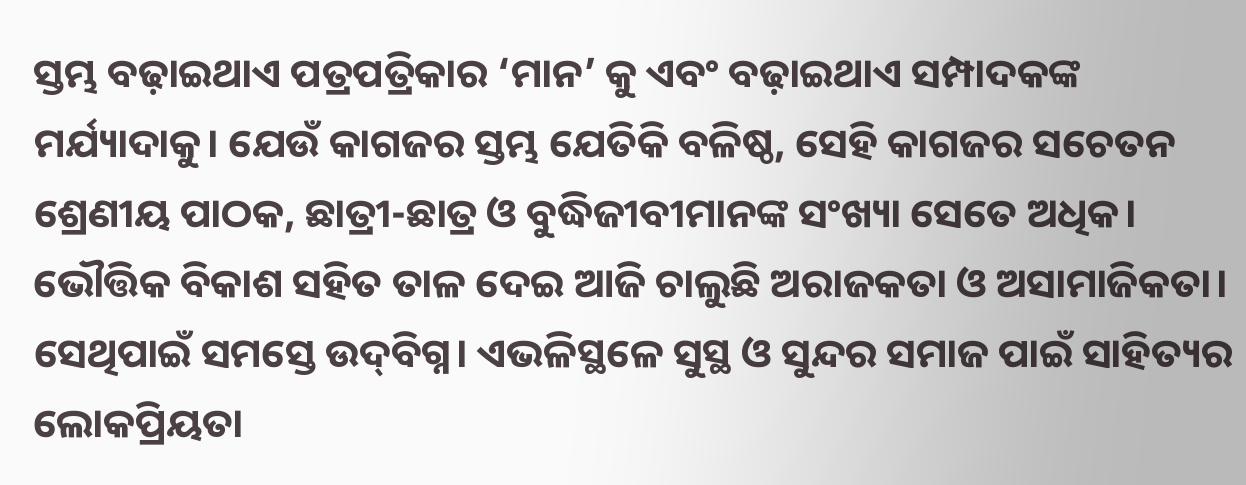ସ୍ତମ୍ଭ ବଢ଼ାଇଥାଏ ପତ୍ରପତ୍ରିକାର ‘ମାନ’ କୁ ଏବଂ ବଢ଼ାଇଥାଏ ସମ୍ପାଦକଙ୍କ ମର୍ଯ୍ୟାଦାକୁ। ଯେଉଁ କାଗଜର ସ୍ତମ୍ଭ ଯେତିକି ବଳିଷ୍ଠ, ସେହି କାଗଜର ସଚେତନ ଶ୍ରେଣୀୟ ପାଠକ, ଛାତ୍ରୀ-ଛାତ୍ର ଓ ବୁଦ୍ଧିଜୀବୀମାନଙ୍କ ସଂଖ୍ୟା ସେତେ ଅଧିକ। ଭୌତ୍ତିକ ବିକାଶ ସହିତ ତାଳ ଦେଇ ଆଜି ଚାଲୁଛି ଅରାଜକତା ଓ ଅସାମାଜିକତା। ସେଥିପାଇଁ ସମସ୍ତେ ଉଦ୍‌ବିଗ୍ନ। ଏଭଳିସ୍ଥଳେ ସୁସ୍ଥ ଓ ସୁନ୍ଦର ସମାଜ ପାଇଁ ସାହିତ୍ୟର ଲୋକପ୍ରିୟତା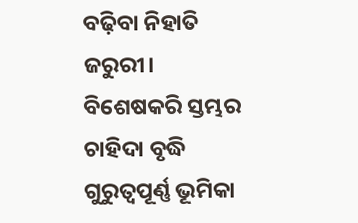ବଢ଼ିବା ନିହାତି ଜରୁରୀ। ବିଶେଷକରି ସ୍ତମ୍ଭର ଚାହିଦା ବୃଦ୍ଧି ଗୁରୁତ୍ୱପୂର୍ଣ୍ଣ ଭୂମିକା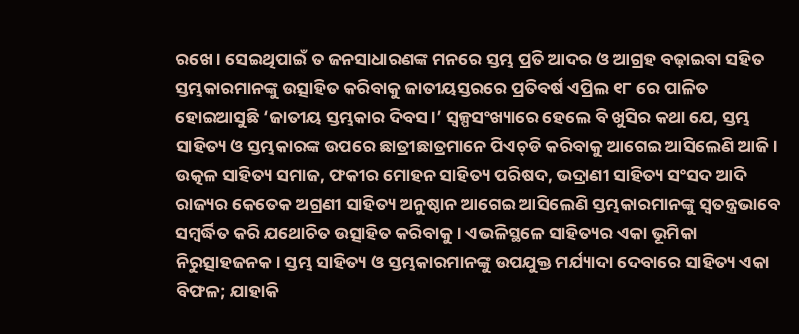ରଖେ। ସେଇଥିପାଇଁ ତ ଜନସାଧାରଣଙ୍କ ମନରେ ସ୍ତମ୍ଭ ପ୍ରତି ଆଦର ଓ ଆଗ୍ରହ ବଢ଼ାଇବା ସହିତ ସ୍ତମ୍ଭକାରମାନଙ୍କୁ ଉତ୍ସାହିତ କରିବାକୁ ଜାତୀୟସ୍ତରରେ ପ୍ରତିବର୍ଷ ଏପ୍ରିଲ ୧୮ ରେ ପାଳିତ ହୋଇଆସୁଛି ‘ଜାତୀୟ ସ୍ତମ୍ଭକାର ଦିବସ।’ ସ୍ବଳ୍ପସଂଖ୍ୟାରେ ହେଲେ ବି ଖୁସିର କଥା ଯେ, ସ୍ତମ୍ଭ ସାହିତ୍ୟ ଓ ସ୍ତମ୍ଭକାରଙ୍କ ଉପରେ ଛାତ୍ରୀଛାତ୍ରମାନେ ପିଏଚ୍‌ଡି କରିବାକୁ ଆଗେଇ ଆସିଲେଣି ଆଜି। ଉତ୍କଳ ସାହିତ୍ୟ ସମାଜ, ଫକୀର ମୋହନ ସାହିତ୍ୟ ପରିଷଦ, ଭଦ୍ରାଣୀ ସାହିତ୍ୟ ସଂସଦ ଆଦି ରାଜ୍ୟର କେତେକ ଅଗ୍ରଣୀ ସାହିତ୍ୟ ଅନୁଷ୍ଠାନ ଆଗେଇ ଆସିଲେଣି ସ୍ତମ୍ଭକାରମାନଙ୍କୁ ସ୍ବତନ୍ତ୍ରଭାବେ ସମ୍ବର୍ଦ୍ଧିତ କରି ଯଥୋଚିତ ଉତ୍ସାହିତ କରିବାକୁ। ଏଭଳିସ୍ଥଳେ ସାହିତ୍ୟର ଏକା ଭୂମିକା ନିରୁତ୍ସାହଜନକ। ସ୍ତମ୍ଭ ସାହିତ୍ୟ ଓ ସ୍ତମ୍ଭକାରମାନଙ୍କୁ ଉପଯୁକ୍ତ ମର୍ଯ୍ୟାଦା ଦେବାରେ ସାହିତ୍ୟ ଏକା ବିଫଳ; ଯାହାକି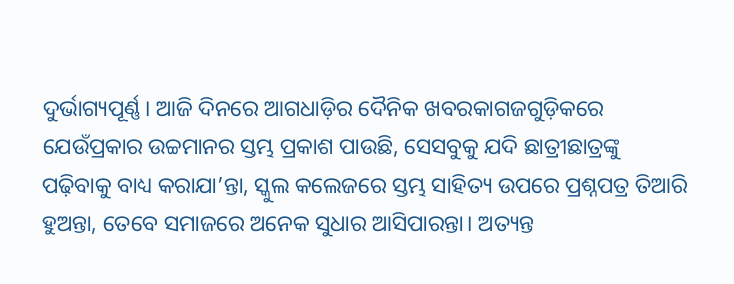ଦୁର୍ଭାଗ୍ୟପୂର୍ଣ୍ଣ। ଆଜି ଦିନରେ ଆଗଧାଡ଼ିର ଦୈନିକ ଖବରକାଗଜଗୁଡ଼ିକରେ ଯେଉଁପ୍ରକାର ଉଚ୍ଚମାନର ସ୍ତମ୍ଭ ପ୍ରକାଶ ପାଉଛି, ସେସବୁକୁ ଯଦି ଛାତ୍ରୀଛାତ୍ରଙ୍କୁ ପଢ଼ିବାକୁ ବାଧ୍ୟ କରାଯା’ନ୍ତା, ସ୍କୁଲ କଲେଜରେ ସ୍ତମ୍ଭ ସାହିତ୍ୟ ଉପରେ ପ୍ରଶ୍ନପତ୍ର ତିଆରି ହୁଅନ୍ତା, ତେବେ ସମାଜରେ ଅନେକ ସୁଧାର ଆସିପାରନ୍ତା। ଅତ୍ୟନ୍ତ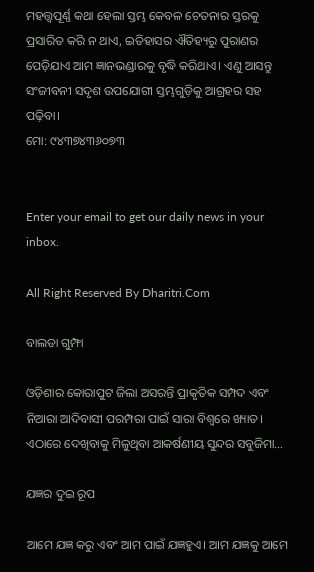ମହତ୍ତ୍ୱପୂର୍ଣ୍ଣ କଥା ହେଲା ସ୍ତମ୍ଭ କେବଳ ଚେତନାର ସ୍ତରକୁ ପ୍ରସାରିତ କରି ନ ଥାଏ, ଇତିହାସର ଐତିହ୍ୟରୁ ପୁରାଣର ପେଡ଼ିଯାଏ ଆମ ଜ୍ଞାନଭଣ୍ଡାରକୁ ବୃଦ୍ଧି କରିଥାଏ। ଏଣୁ ଆସନ୍ତୁ ସଂଜୀବନୀ ସଦୃଶ ଉପଯୋଗୀ ସ୍ତମ୍ଭଗୁଡ଼ିକୁ ଆଗ୍ରହର ସହ ପଢ଼ିବା।
ମୋ: ୯୪୩୭୪୩୬୦୭୩


Enter your email to get our daily news in your inbox.

All Right Reserved By Dharitri.Com

ବାଲଡା ଗୁମ୍ଫା

ଓଡ଼ିଶାର କୋରାପୁଟ ଜିଲା ଅସରନ୍ତି ପ୍ରାକୃତିକ ସମ୍ପଦ ଏବଂ ନିଆରା ଆଦିବାସୀ ପରମ୍ପରା ପାଇଁ ସାରା ବିଶ୍ବରେ ଖ୍ୟାତ। ଏଠାରେ ଦେଖିବାକୁ ମିଳୁଥିବା ଆକର୍ଷଣୀୟ ସୁନ୍ଦର ସବୁଜିମା…

ଯଜ୍ଞର ଦୁଇ ରୂପ

ଆମେ ଯଜ୍ଞ କରୁ ଏବଂ ଆମ ପାଇଁ ଯଜ୍ଞହୁଏ। ଆମ ଯଜ୍ଞକୁ ଆମେ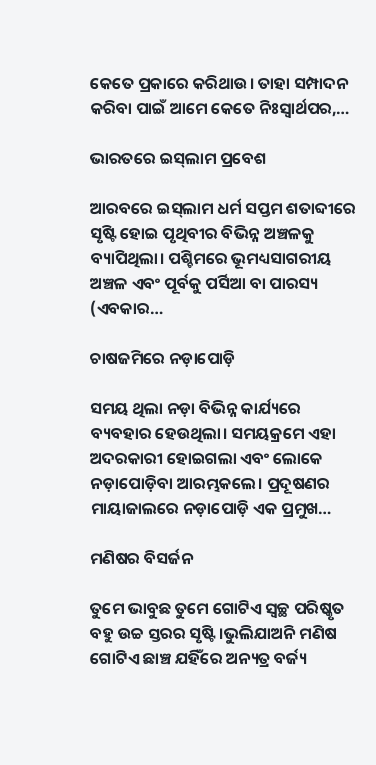କେତେ ପ୍ରକାରେ କରିଥାଉ। ତାହା ସମ୍ପାଦନ କରିବା ପାଇଁ ଆମେ କେତେ ନିଃସ୍ବାର୍ଥପର,…

ଭାରତରେ ଇସ୍‌ଲାମ ପ୍ରବେଶ

ଆରବରେ ଇସ୍‌ଲାମ ଧର୍ମ ସପ୍ତମ ଶତାବ୍ଦୀରେ ସୃଷ୍ଟି ହୋଇ ପୃଥିବୀର ବିଭିନ୍ନ ଅଞ୍ଚଳକୁ ବ୍ୟାପିଥିଲା। ପଶ୍ଚିମରେ ଭୂମଧ୍ୟସାଗରୀୟ ଅଞ୍ଚଳ ଏବଂ ପୂର୍ବକୁ ପର୍ସିଆ ବା ପାରସ୍ୟ (ଏବକାର…

ଚାଷଜମିରେ ନଡ଼ାପୋଡ଼ି

ସମୟ ଥିଲା ନଡ଼ା ବିଭିନ୍ନ କାର୍ଯ୍ୟରେ ବ୍ୟବହାର ହେଉଥିଲା। ସମୟକ୍ରମେ ଏହା ଅଦରକାରୀ ହୋଇଗଲା ଏବଂ ଲୋକେ ନଡ଼ାପୋଡ଼ିବା ଆରମ୍ଭକଲେ। ପ୍ରଦୂଷଣର ମାୟାଜାଲରେ ନଡ଼ାପୋଡ଼ି ଏକ ପ୍ରମୁଖ…

ମଣିଷର ବିସର୍ଜନ

ତୁମେ ଭାବୁଛ ତୁମେ ଗୋଟିଏ ସ୍ବଚ୍ଛ ପରିଷ୍କୃତ ବହୁ ଉଚ୍ଚ ସ୍ତରର ସୃଷ୍ଟି।ଭୁଲିଯାଅନି ମଣିଷ ଗୋଟିଏ ଛାଞ୍ଚ ଯହିଁରେ ଅନ୍ୟତ୍ର ବର୍ଜ୍ୟ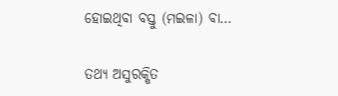ହୋଇଥିବା ବସ୍ତୁ (ମଇଳା) ବା…

ତଥ୍ୟ ଅସୁରକ୍ଷିତ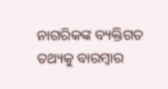ନାଗରିକଙ୍କ ବ୍ୟକ୍ତିଗତ ତଥ୍ୟକୁ ବାରମ୍ବାର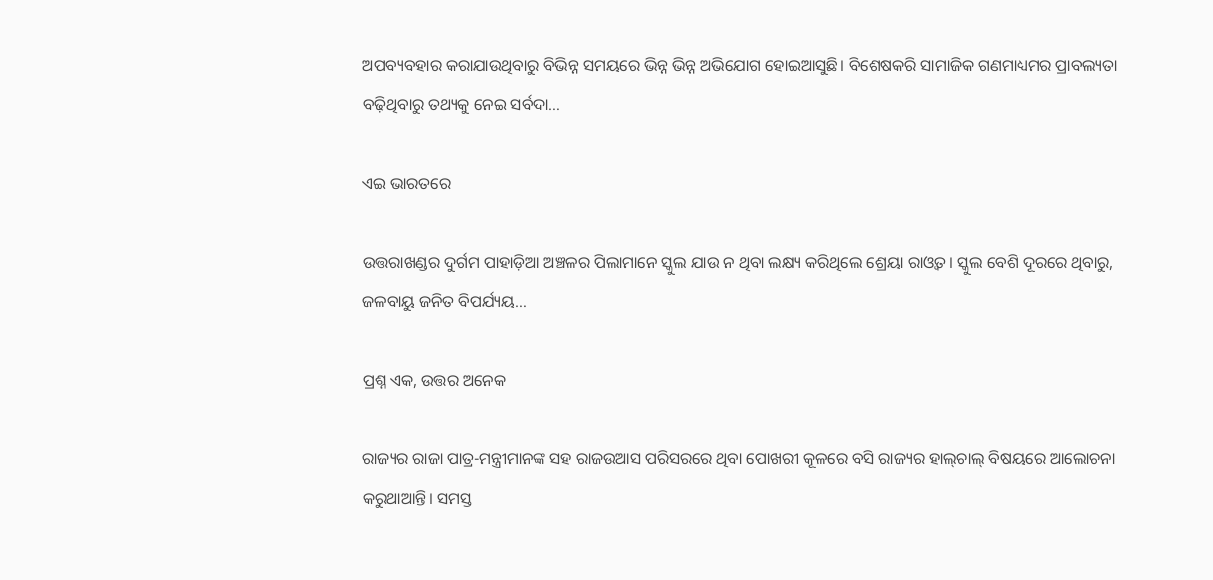ଅପବ୍ୟବହାର କରାଯାଉଥିବାରୁ ବିଭିନ୍ନ ସମୟରେ ଭିନ୍ନ ଭିନ୍ନ ଅଭିଯୋଗ ହୋଇଆସୁଛି। ବିଶେଷକରି ସାମାଜିକ ଗଣମାଧ୍ୟମର ପ୍ରାବଲ୍ୟତା ବଢ଼ିଥିବାରୁ ତଥ୍ୟକୁ ନେଇ ସର୍ବଦା…

ଏଇ ଭାରତରେ

ଉତ୍ତରାଖଣ୍ଡର ଦୁର୍ଗମ ପାହାଡ଼ିଆ ଅଞ୍ଚଳର ପିଲାମାନେ ସ୍କୁଲ ଯାଉ ନ ଥିବା ଲକ୍ଷ୍ୟ କରିଥିଲେ ଶ୍ରେୟା ରାଓ୍ବତ। ସ୍କୁଲ ବେଶି ଦୂରରେ ଥିବାରୁ, ଜଳବାୟୁ ଜନିତ ବିପର୍ଯ୍ୟୟ…

ପ୍ରଶ୍ନ ଏକ, ଉତ୍ତର ଅନେକ

ରାଜ୍ୟର ରାଜା ପାତ୍ର-ମନ୍ତ୍ରୀମାନଙ୍କ ସହ ରାଜଉଆସ ପରିସରରେ ଥିବା ପୋଖରୀ କୂଳରେ ବସି ରାଜ୍ୟର ହାଲ୍‌ଚାଲ୍‌ ବିଷୟରେ ଆଲୋଚନା କରୁଥାଆନ୍ତି। ସମସ୍ତ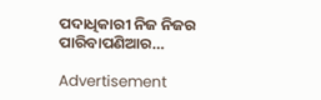ପଦାଧିକାରୀ ନିଜ ନିଜର ପାରିବାପଣିଆର…

Advertisement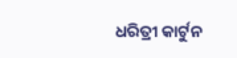ଧରିତ୍ରୀ କାର୍ଟୁନ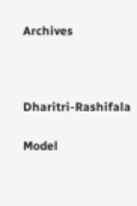Archives



Dharitri-Rashifala

Model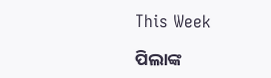This Week

ପିଲାଙ୍କ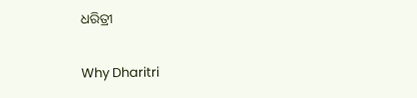ଧରିତ୍ରୀ

Why Dharitri